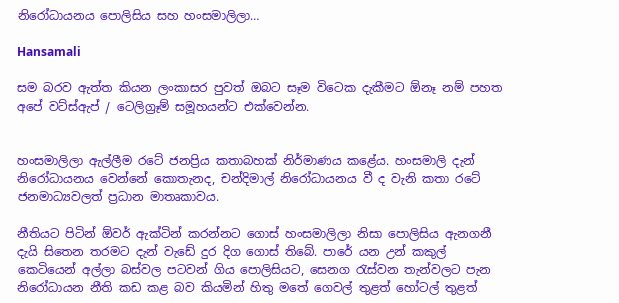නිරෝධායනය පොලිසිය සහ හංසමාලිලා…

Hansamali

සම බරව ඇත්ත කියන ලංකාසර පුවත් ඔබට සෑම විටෙක දැකීමට ඕනෑ නම් පහත අපේ වට්ස්ඇප් / ටෙලිග්‍රෑම් සමූහයන්ට එක්වෙන්න.


හංසමාලිලා ඇල්ලීම රටේ ජනප්‍රිය කතාබහක් නිර්මාණය කළේය. හංසමාලි දැන් නිරෝධායනය වෙන්නේ කොතැනද, චන්දිමාල් නිරෝධායනය වී ද වැනි කතා රටේ ජනමාධ්‍යවලත් ප්‍රධාන මාතෘකාවය.

නීතියට පිටින් ඕවර් ඇක්ටින් කරන්නට ගොස් හංසමාලිලා නිසා පොලිසිය ඇනගනී දැයි සිතෙන තරමට දැන් වැඩේ දුර දිග ගොස් තිබේ. පාරේ යන උන් කකුල් කෙටියෙන් අල්ලා බස්වල පටවන් ගිය පොලිසියට, සෙනග රැස්වන තැන්වලට පැන නිරෝධායන නීති කඩ කළ බව කියමින් හිතු මතේ ගෙවල් තුළත් හෝටල් තුළත්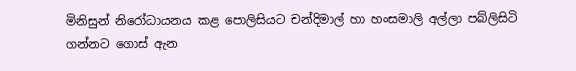මිනිසුන් නිරෝධායනය කළ පොලිසියට චන්දිමාල් හා හංසමාලි අල්ලා පබ්ලිසිටි ගන්නට ගොස් ඇන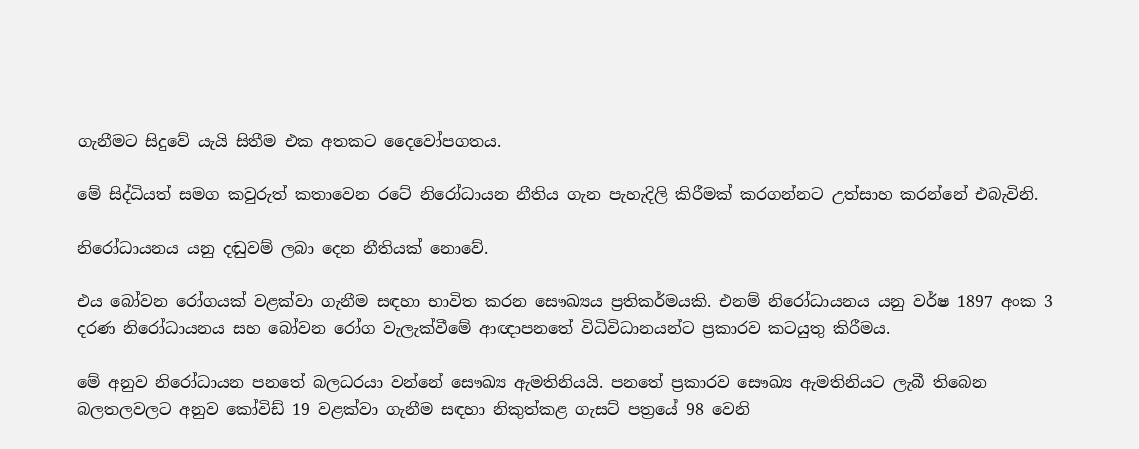ගැනීමට සිදුවේ යැයි සිතීම එක අතකට දෛවෝපගතය.

මේ සිද්ධියත් සමග කවුරුත් කතාවෙන රටේ නිරෝධායන නීතිය ගැන පැහැදිලි කිරීමක් කරගන්නට උත්සාහ කරන්නේ එබැවිනි.

නිරෝධායනය යනු දඬුවම් ලබා දෙන නීතියක් නොවේ.

එය බෝවන රෝගයක් වළක්වා ගැනීම සඳහා භාවිත කරන සෞඛ්‍යය ප්‍රතිකර්මයකි. එනම් නිරෝධායනය යනු වර්ෂ 1897 අංක 3 දරණ නිරෝධායනය සහ බෝවන රෝග වැලැක්වීමේ ආඥාපනතේ විධිවිධානයන්ට ප්‍රකාරව කටයුතු කිරීමය.

මේ අනුව නිරෝධායන පනතේ බලධරයා වන්නේ සෞඛ්‍ය ඇමතිනියයි. පනතේ ප්‍රකාරව සෞඛ්‍ය ඇමතිනියට ලැබී තිබෙන බලතලවලට අනුව කෝවිඩ් 19 වළක්වා ගැනීම සඳහා නිකුත්කළ ගැසට් පත්‍රයේ 98 වෙනි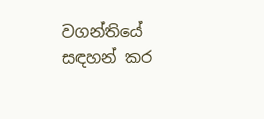වගන්තියේ සඳහන් කර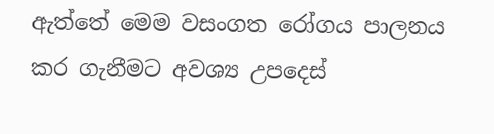ඇත්තේ මෙම වසංගත රෝගය පාලනය කර ගැනීමට අවශ්‍ය උපදෙස්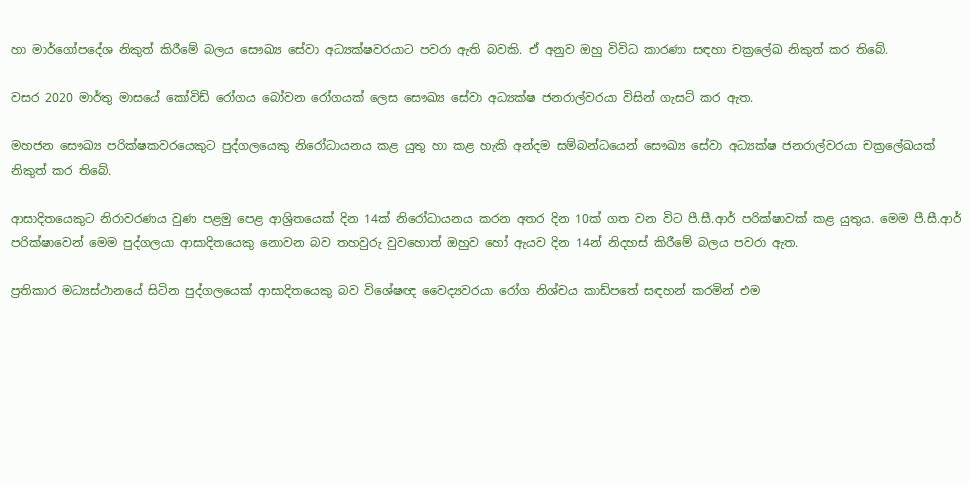හා මාර්ගෝපදේශ නිකුත් කිරීමේ බලය සෞඛ්‍ය සේවා අධ්‍යක්ෂවරයාට පවරා ඇති බවකි. ඒ අනුව ඔහු විවිධ කාරණා සඳහා චක්‍රලේඛ නිකුත් කර තිබේ.

වසර 2020 මාර්තු මාසයේ කෝවිඩ් රෝගය බෝවන රෝගයක් ලෙස සෞඛ්‍ය සේවා අධ්‍යක්ෂ ජනරාල්වරයා විසින් ගැසට් කර ඇත.

මහජන සෞඛ්‍ය පරික්ෂකවරයෙකුට පුද්ගලයෙකු නිරෝධායනය කළ යුතු හා කළ හැකි අන්දම සම්බන්ධයෙන් සෞඛ්‍ය සේවා අධ්‍යක්ෂ ජනරාල්වරයා චක්‍රලේඛයක් නිකුත් කර තිබේ.

ආසාදිතයෙකුට නිරාවරණය වුණ පළමු පෙළ ආශ්‍රිතයෙක් දින 14ක් නිරෝධායනය කරන අතර දින 10ක් ගත වන විට පී.සී.ආර් පරික්ෂාවක් කළ යුතුය. මෙම පී.සී.ආර් පරික්ෂාවෙන් මෙම පුද්ගලයා ආසාදිතයෙකු නොවන බව තහවුරු වුවහොත් ඔහුව හෝ ඇයව දින 14න් නිදහස් කිරීමේ බලය පවරා ඇත.

ප්‍රතිකාර මධ්‍යස්ථානයේ සිටින පුද්ගලයෙක් ආසාදිතයෙකු බව විශේෂඥ වෛද්‍යවරයා රෝග නිශ්චය කාඩ්ප‌තේ සඳහන් කරමින් එම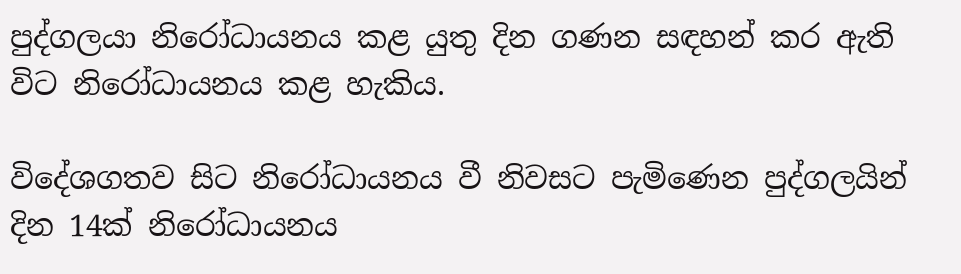පුද්ගලයා නිරෝධායනය කළ යුතු දින ගණන සඳහන් කර ඇති විට නිරෝධායනය කළ හැකිය.

විදේශගතව සිට නිරෝධායනය වී නිවසට පැමිණෙන පුද්ගලයින් දින 14ක් නිරෝධායනය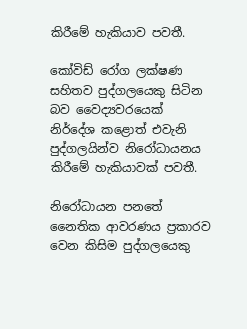කිරීමේ හැකියාව පවතී.

කෝවිඩ් රෝග ලක්ෂණ සහිතව පුද්ගලයෙකු සිටින බව වෛද්‍යවරයෙක් නිර්දේශ කළොත් එවැනි පුද්ගලයින්ව නිරෝධායනය කිරීමේ හැකියාවක් පවතී.

නිරෝධායන පනතේ නෛතික ආවරණය ප්‍රකාරව වෙන කිසිම පුද්ගලයෙකු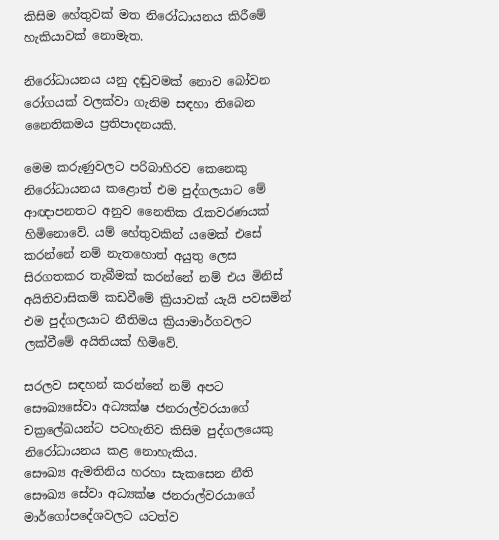කිසිම හේතුවක් මත නිරෝධායනය කිරීමේ හැකියාවක් නොමැත.

නිරෝධායනය යනු දඬුවමක් නොව බෝවන රෝගයක් වලක්වා ගැනිම සඳහා තිබෙන නෛතිකමය ප්‍රතිපාදනයකි.

මෙම කරුණුවලට පරිබාහිරව කෙනෙකු නිරෝධායනය කළොත් එම පුද්ගලයාට මේ ආඥාපනතට අනුව නෛතික රැකවරණයක් හිමිනොවේ. යම් හේතුවකින් යමෙක් එසේ කරන්නේ නම් නැතහොත් අයුතු ලෙස සිරගතකර තැබීමක් කරන්නේ නම් එය මිනිස් අයිතිවාසිකම් කඩවීමේ ක්‍රියාවක් යැයි පවසමින් එම පුද්ගලයාට නීතිමය ක්‍රියාමාර්ගවලට ලක්වීමේ අයිතියක් හිමිවේ.

සරලව සඳහන් කරන්නේ නම් අපට සෞඛ්‍යසේවා අධ්‍යක්ෂ ජනරාල්වරයාගේ චක්‍රලේඛයන්ට පටහැනිව කිසිම පුද්ගලයෙකු නිරෝධායනය කළ නොහැකිය.
සෞඛ්‍ය ඇමතිනිය හරහා සැකසෙන නීති සෞඛ්‍ය සේවා අධ්‍යක්ෂ ජනරාල්වරයාගේ මාර්ගෝපදේශවලට යටත්ව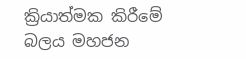ක්‍රියාත්මක කිරීමේ බලය මහජන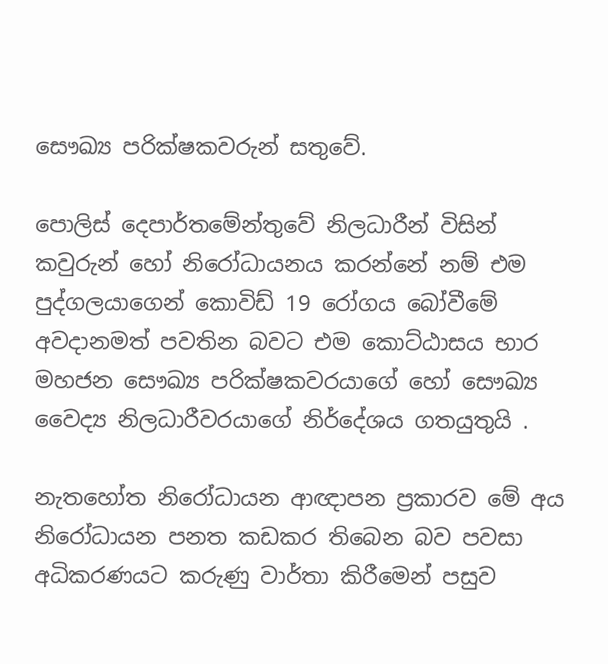සෞඛ්‍ය පරික්ෂකවරුන් සතුවේ.

පොලිස් දෙපාර්තමේන්තුවේ නිලධාරීන් විසින් කවුරුන් හෝ නිරෝධායනය කරන්නේ නම් එම පුද්ගලයාගෙන් කොවිඩ් 19 රෝගය බෝවීමේ අවදානමත් පවතින බවට එම කොට්ඨාසය භාර මහජන සෞඛ්‍ය පරික්ෂකවරයාගේ හෝ සෞඛ්‍ය වෛද්‍ය නිලධාරීවරයාගේ නිර්දේශය ගතයුතුයි .

නැතහෝත නිරෝධායන ආඥාපන ප්‍රකාරව මේ අය නිරෝධායන පනත කඩකර තිබෙන බව පවසා අධිකරණයට කරුණු වාර්තා කිරීමෙන් පසුව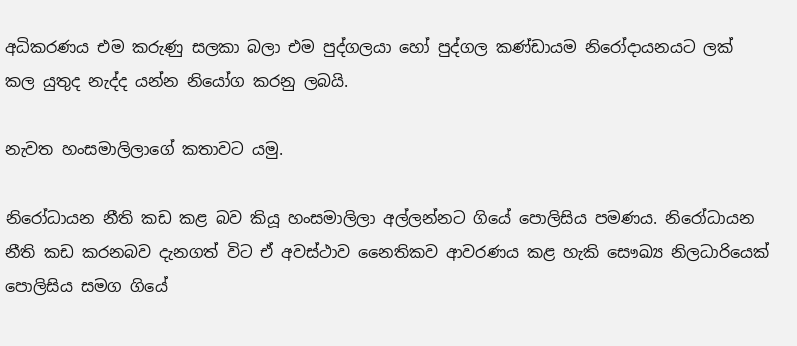අධිකරණය එම කරුණු සලකා බලා එම පුද්ගලයා හෝ පුද්ගල කණ්ඩායම නිරෝදායනයට ලක් කල යුතුද නැද්ද යන්න නියෝග කරනු ලබයි.

නැවත හංසමාලිලාගේ කතාවට යමු.

නිරෝධායන නීති කඩ කළ බව කියූ හංසමාලිලා අල්ලන්නට ගියේ පොලිසිය පමණය. නිරෝධායන නීති කඩ කරනබව දැනගත් විට ඒ අවස්ථාව නෛතිකව ආවරණය කළ හැකි සෞඛ්‍ය නිලධාරියෙක් පොලිසිය සමග ගියේ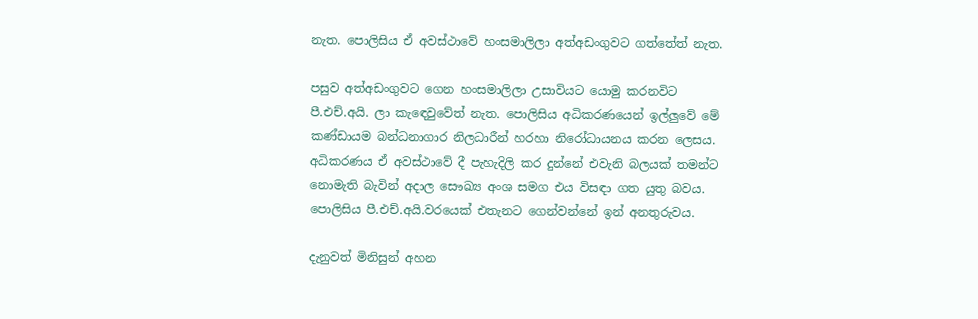නැත. පොලිසිය ඒ අවස්ථාවේ හංසමාලිලා අත්අඩංගුවට ගත්තේත් නැත.

පසුව අත්අඩංගුවට ගෙන හංසමාලිලා උසාවියට යොමු කරනවිට පී.එච්.අයි. ලා කැඳෙවුවේත් නැත. පොලිසිය අධිකරණයෙන් ඉල්ලුවේ මේ කණ්ඩායම බන්ධනාගාර නිලධාරීන් හරහා නිරෝධායනය කරන ලෙසය. අධිකරණය ඒ අවස්ථාවේ දී පැහැදිලි කර දුන්නේ එවැනි බලයක් තමන්ට නොමැති බැවින් අදාල සෞඛ්‍ය අංශ සමග එය විසඳා ගත යුතු බවය. පොලිසිය පී.එච්.අයි.වරයෙක් එතැනට ගෙන්වන්නේ ඉන් අනතුරුවය.

දැනුවත් මිනිසුන් අහන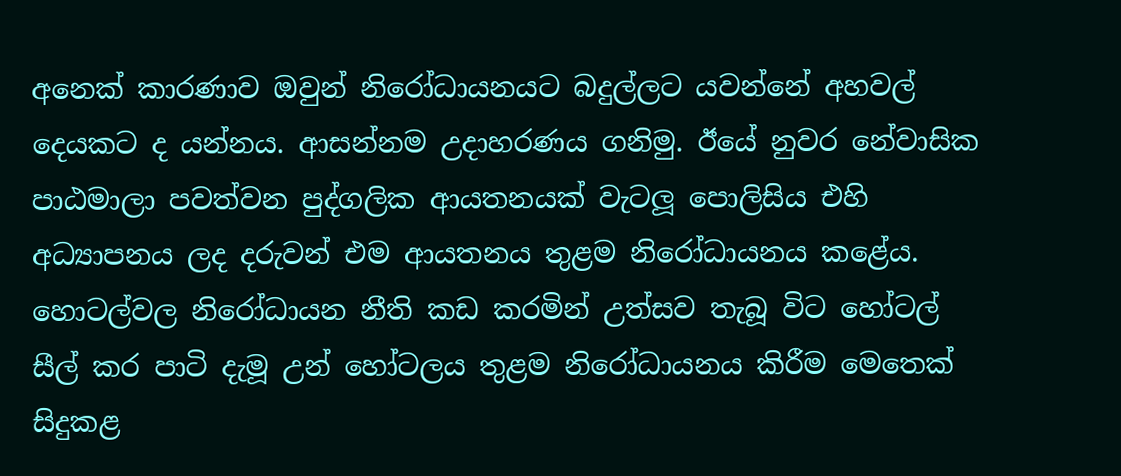අනෙක් කාරණාව ඔවුන් නිරෝධායනයට බදුල්ලට යවන්නේ අහවල් දෙයකට ද යන්නය. ආසන්නම උදාහරණය ගනිමු. ඊයේ නුවර නේවාසික පාඨමාලා පවත්වන පුද්ගලික ආයතනයක් වැටලූ පොලිසිය එහි අධ්‍යාපනය ලද දරුවන් එම ආයතනය තුළම නිරෝධායනය කළේය. හොටල්වල නිරෝධායන නීති කඩ කරමින් උත්සව තැබූ විට හෝටල් සීල් කර පාටි දැමූ උන් හෝටලය තුළම නිරෝධායනය කිරීම මෙතෙක් සිදුකළ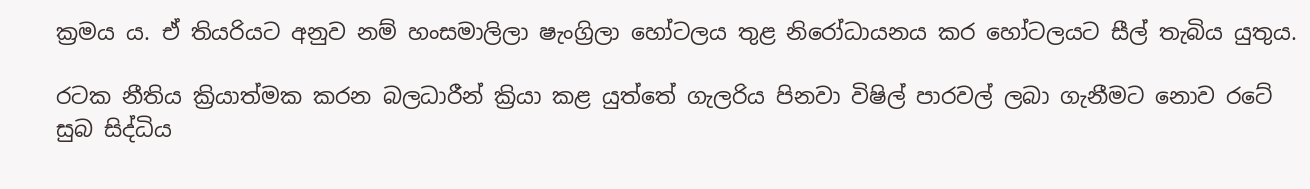ක්‍රමය ය. ඒ තියරියට අනුව නම් හංසමාලිලා ෂැංග්‍රිලා හෝටලය තුළ නිරෝධායනය කර හෝටලයට සීල් තැබිය යුතුය.

රටක නීතිය ක්‍රියාත්මක කරන බලධාරීන් ක්‍රියා කළ යුත්තේ ගැලරිය පිනවා විෂිල් පාරවල් ලබා ගැනීමට නොව රටේ සුබ සිද්ධිය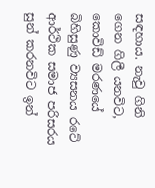සඳහාය. නැවු ගිනි ගෙන ගිලී යනවිට, කොවිඩ් මරණයේ බිහිසුණු ව්‍යසනය රටේ ආර්ථික සමාජ පරිසරය සුන් කරනවිට ඉන්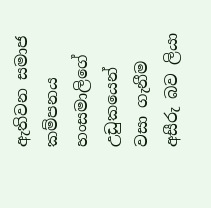ඇතිවන සමාජ කම්පනය හංසමාලිගේ උඩුකයෙන් වසා ගැනීම අසීරු බව ලියා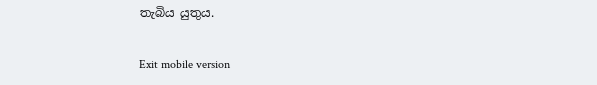තැබිය යුතුය.

Exit mobile version